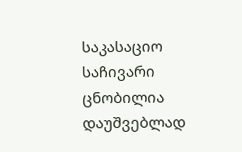საკასაციო საჩივარი ცნობილია დაუშვებლად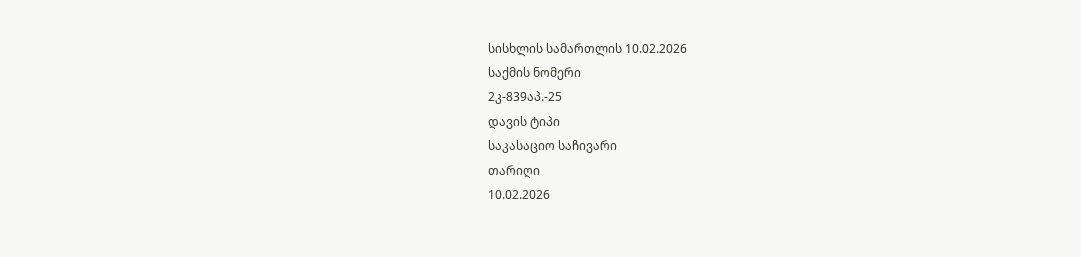სისხლის სამართლის 10.02.2026
საქმის ნომერი
2კ-839აპ.-25
დავის ტიპი
საკასაციო საჩივარი
თარიღი
10.02.2026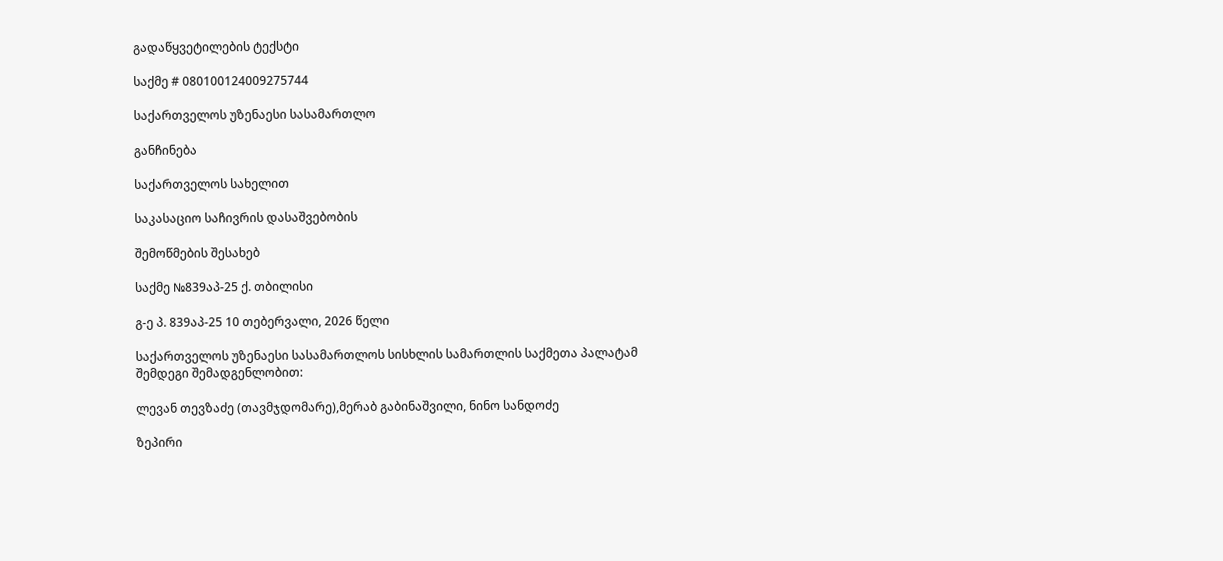გადაწყვეტილების ტექსტი

საქმე # 080100124009275744

საქართველოს უზენაესი სასამართლო

განჩინება

საქართველოს სახელით

საკასაციო საჩივრის დასაშვებობის

შემოწმების შესახებ

საქმე №839აპ-25 ქ. თბილისი

გ-ე პ. 839აპ-25 10 თებერვალი, 2026 წელი

საქართველოს უზენაესი სასამართლოს სისხლის სამართლის საქმეთა პალატამ შემდეგი შემადგენლობით:

ლევან თევზაძე (თავმჯდომარე),მერაბ გაბინაშვილი, ნინო სანდოძე

ზეპირი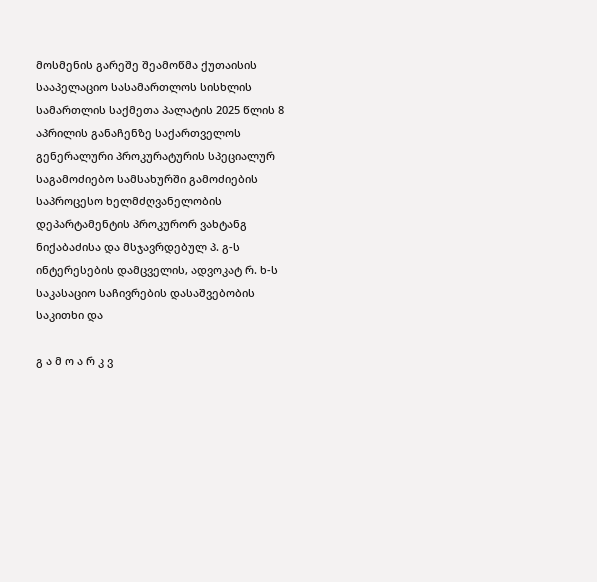მოსმენის გარეშე შეამოწმა ქუთაისის სააპელაციო სასამართლოს სისხლის სამართლის საქმეთა პალატის 2025 წლის 8 აპრილის განაჩენზე საქართველოს გენერალური პროკურატურის სპეციალურ საგამოძიებო სამსახურში გამოძიების საპროცესო ხელმძღვანელობის დეპარტამენტის პროკურორ ვახტანგ ნიქაბაძისა და მსჯავრდებულ პ. გ-ს ინტერესების დამცველის, ადვოკატ რ. ხ-ს საკასაციო საჩივრების დასაშვებობის საკითხი და

გ ა მ ო ა რ კ ვ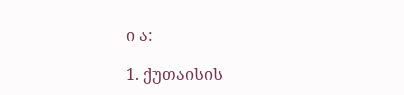ი ა:

1. ქუთაისის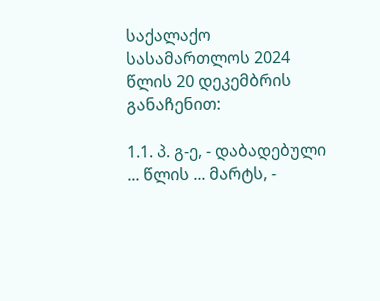საქალაქო სასამართლოს 2024 წლის 20 დეკემბრის განაჩენით:

1.1. პ. გ-ე, - დაბადებული ... წლის ... მარტს, -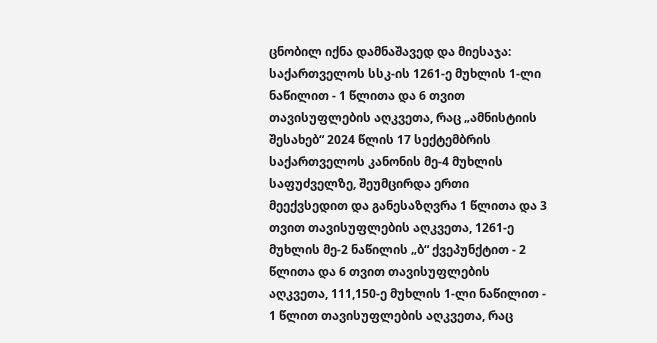ცნობილ იქნა დამნაშავედ და მიესაჯა: საქართველოს სსკ-ის 1261-ე მუხლის 1-ლი ნაწილით - 1 წლითა და 6 თვით თავისუფლების აღკვეთა, რაც „ამნისტიის შესახებ“ 2024 წლის 17 სექტემბრის საქართველოს კანონის მე-4 მუხლის საფუძველზე, შეუმცირდა ერთი მეექვსედით და განესაზღვრა 1 წლითა და 3 თვით თავისუფლების აღკვეთა, 1261-ე მუხლის მე-2 ნაწილის „ბ“ ქვეპუნქტით - 2 წლითა და 6 თვით თავისუფლების აღკვეთა, 111,150-ე მუხლის 1-ლი ნაწილით - 1 წლით თავისუფლების აღკვეთა, რაც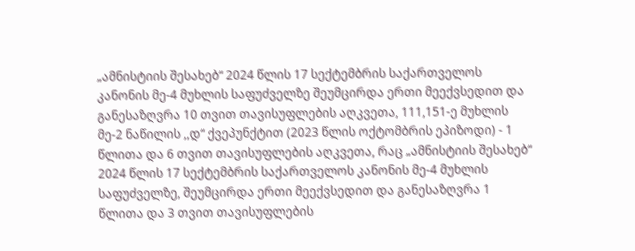„ამნისტიის შესახებ“ 2024 წლის 17 სექტემბრის საქართველოს კანონის მე-4 მუხლის საფუძველზე შეუმცირდა ერთი მეექვსედით და განესაზღვრა 10 თვით თავისუფლების აღკვეთა, 111,151-ე მუხლის მე-2 ნაწილის ,,დ“ ქვეპუნქტით (2023 წლის ოქტომბრის ეპიზოდი) - 1 წლითა და 6 თვით თავისუფლების აღკვეთა, რაც „ამნისტიის შესახებ“ 2024 წლის 17 სექტემბრის საქართველოს კანონის მე-4 მუხლის საფუძველზე, შეუმცირდა ერთი მეექვსედით და განესაზღვრა 1 წლითა და 3 თვით თავისუფლების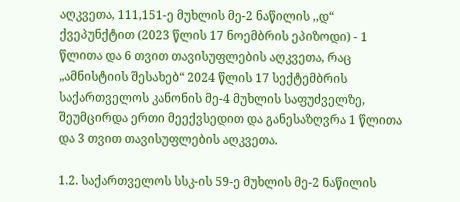აღკვეთა, 111,151-ე მუხლის მე-2 ნაწილის ,,დ“ ქვეპუნქტით (2023 წლის 17 ნოემბრის ეპიზოდი) - 1 წლითა და 6 თვით თავისუფლების აღკვეთა, რაც „ამნისტიის შესახებ“ 2024 წლის 17 სექტემბრის საქართველოს კანონის მე-4 მუხლის საფუძველზე, შეუმცირდა ერთი მეექვსედით და განესაზღვრა 1 წლითა და 3 თვით თავისუფლების აღკვეთა.

1.2. საქართველოს სსკ-ის 59-ე მუხლის მე-2 ნაწილის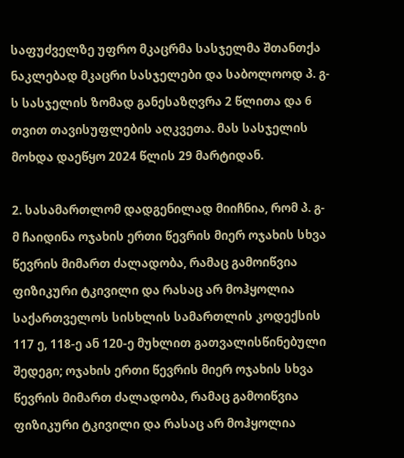საფუძველზე უფრო მკაცრმა სასჯელმა შთანთქა ნაკლებად მკაცრი სასჯელები და საბოლოოდ პ. გ-ს სასჯელის ზომად განესაზღვრა 2 წლითა და 6 თვით თავისუფლების აღკვეთა. მას სასჯელის მოხდა დაეწყო 2024 წლის 29 მარტიდან.

2. სასამართლომ დადგენილად მიიჩნია, რომ პ. გ-მ ჩაიდინა ოჯახის ერთი წევრის მიერ ოჯახის სხვა წევრის მიმართ ძალადობა, რამაც გამოიწვია ფიზიკური ტკივილი და რასაც არ მოჰყოლია საქართველოს სისხლის სამართლის კოდექსის 117 ე, 118-ე ან 120-ე მუხლით გათვალისწინებული შედეგი; ოჯახის ერთი წევრის მიერ ოჯახის სხვა წევრის მიმართ ძალადობა, რამაც გამოიწვია ფიზიკური ტკივილი და რასაც არ მოჰყოლია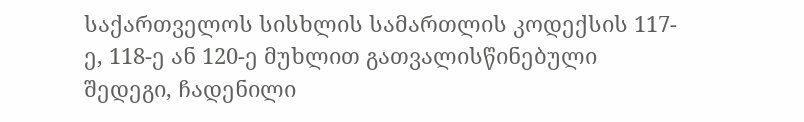საქართველოს სისხლის სამართლის კოდექსის 117-ე, 118-ე ან 120-ე მუხლით გათვალისწინებული შედეგი, ჩადენილი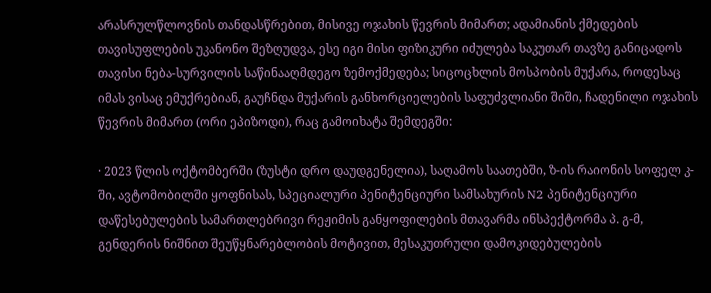არასრულწლოვნის თანდასწრებით, მისივე ოჯახის წევრის მიმართ; ადამიანის ქმედების თავისუფლების უკანონო შეზღუდვა, ესე იგი მისი ფიზიკური იძულება საკუთარ თავზე განიცადოს თავისი ნება-სურვილის საწინააღმდეგო ზემოქმედება; სიცოცხლის მოსპობის მუქარა, როდესაც იმას ვისაც ემუქრებიან, გაუჩნდა მუქარის განხორციელების საფუძვლიანი შიში, ჩადენილი ოჯახის წევრის მიმართ (ორი ეპიზოდი), რაც გამოიხატა შემდეგში:

· 2023 წლის ოქტომბერში (ზუსტი დრო დაუდგენელია), საღამოს საათებში, ზ-ის რაიონის სოფელ კ-ში, ავტომობილში ყოფნისას, სპეციალური პენიტენციური სამსახურის N2 პენიტენციური დაწესებულების სამართლებრივი რეჟიმის განყოფილების მთავარმა ინსპექტორმა პ. გ-მ, გენდერის ნიშნით შეუწყნარებლობის მოტივით, მესაკუთრული დამოკიდებულების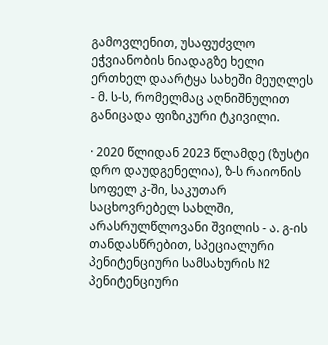გამოვლენით, უსაფუძვლო ეჭვიანობის ნიადაგზე ხელი ერთხელ დაარტყა სახეში მეუღლეს - მ. ს-ს, რომელმაც აღნიშნულით განიცადა ფიზიკური ტკივილი.

· 2020 წლიდან 2023 წლამდე (ზუსტი დრო დაუდგენელია), ზ-ს რაიონის სოფელ კ-ში, საკუთარ საცხოვრებელ სახლში, არასრულწლოვანი შვილის - ა. გ-ის თანდასწრებით, სპეციალური პენიტენციური სამსახურის N2 პენიტენციური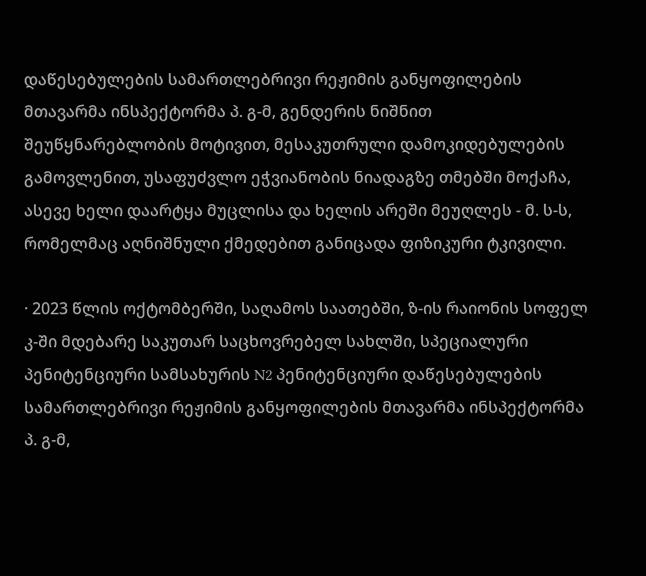დაწესებულების სამართლებრივი რეჟიმის განყოფილების მთავარმა ინსპექტორმა პ. გ-მ, გენდერის ნიშნით შეუწყნარებლობის მოტივით, მესაკუთრული დამოკიდებულების გამოვლენით, უსაფუძვლო ეჭვიანობის ნიადაგზე თმებში მოქაჩა, ასევე ხელი დაარტყა მუცლისა და ხელის არეში მეუღლეს - მ. ს-ს, რომელმაც აღნიშნული ქმედებით განიცადა ფიზიკური ტკივილი.

· 2023 წლის ოქტომბერში, საღამოს საათებში, ზ-ის რაიონის სოფელ კ-ში მდებარე საკუთარ საცხოვრებელ სახლში, სპეციალური პენიტენციური სამსახურის N2 პენიტენციური დაწესებულების სამართლებრივი რეჟიმის განყოფილების მთავარმა ინსპექტორმა პ. გ-მ,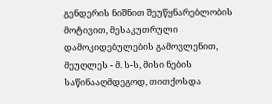გენდერის ნიშნით შეუწყნარებლობის მოტივით, მესაკუთრული დამოკიდებულების გამოვლენით, მეუღლეს - მ. ს-ს, მისი ნების საწინააღმდეგოდ, თითქოსდა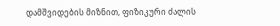დამშვიდების მიზნით, ფიზიკური ძალის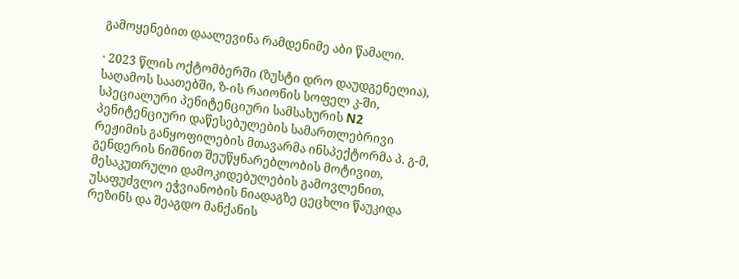გამოყენებით დაალევინა რამდენიმე აბი წამალი.

· 2023 წლის ოქტომბერში (ზუსტი დრო დაუდგენელია), საღამოს საათებში, ზ-ის რაიონის სოფელ კ-ში, სპეციალური პენიტენციური სამსახურის N2 პენიტენციური დაწესებულების სამართლებრივი რეჟიმის განყოფილების მთავარმა ინსპექტორმა პ. გ-მ, გენდერის ნიშნით შეუწყნარებლობის მოტივით, მესაკუთრული დამოკიდებულების გამოვლენით, უსაფუძვლო ეჭვიანობის ნიადაგზე ცეცხლი წაუკიდა რეზინს და შეაგდო მანქანის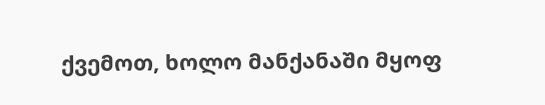ქვემოთ, ხოლო მანქანაში მყოფ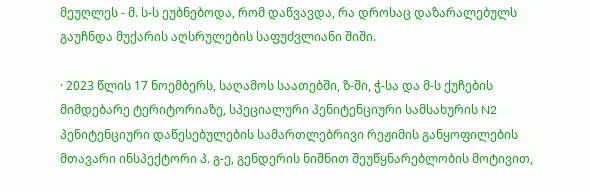მეუღლეს - მ. ს-ს ეუბნებოდა, რომ დაწვავდა, რა დროსაც დაზარალებულს გაუჩნდა მუქარის აღსრულების საფუძვლიანი შიში.

· 2023 წლის 17 ნოემბერს, საღამოს საათებში, ზ-ში, ჭ-სა და მ-ს ქუჩების მიმდებარე ტერიტორიაზე, სპეციალური პენიტენციური სამსახურის N2 პენიტენციური დაწესებულების სამართლებრივი რეჟიმის განყოფილების მთავარი ინსპექტორი პ. გ-ე, გენდერის ნიშნით შეუწყნარებლობის მოტივით,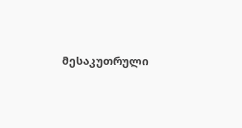მესაკუთრული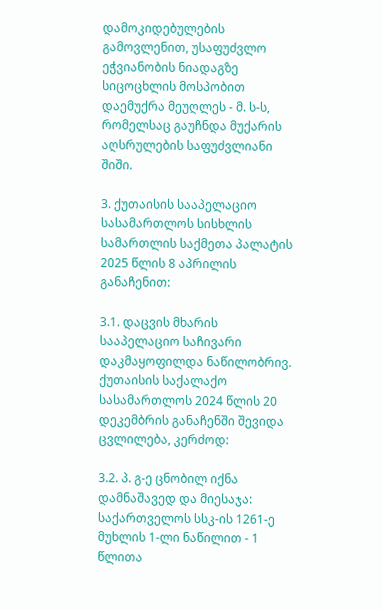დამოკიდებულების გამოვლენით, უსაფუძვლო ეჭვიანობის ნიადაგზე სიცოცხლის მოსპობით დაემუქრა მეუღლეს - მ. ს-ს, რომელსაც გაუჩნდა მუქარის აღსრულების საფუძვლიანი შიში.

3. ქუთაისის სააპელაციო სასამართლოს სისხლის სამართლის საქმეთა პალატის 2025 წლის 8 აპრილის განაჩენით:

3.1. დაცვის მხარის სააპელაციო საჩივარი დაკმაყოფილდა ნაწილობრივ. ქუთაისის საქალაქო სასამართლოს 2024 წლის 20 დეკემბრის განაჩენში შევიდა ცვლილება, კერძოდ:

3.2. პ. გ-ე ცნობილ იქნა დამნაშავედ და მიესაჯა: საქართველოს სსკ-ის 1261-ე მუხლის 1-ლი ნაწილით - 1 წლითა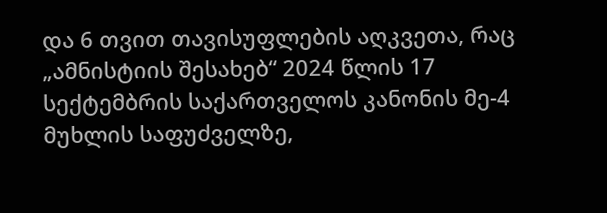და 6 თვით თავისუფლების აღკვეთა, რაც „ამნისტიის შესახებ“ 2024 წლის 17 სექტემბრის საქართველოს კანონის მე-4 მუხლის საფუძველზე,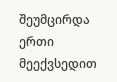შეუმცირდა ერთი მეექვსედით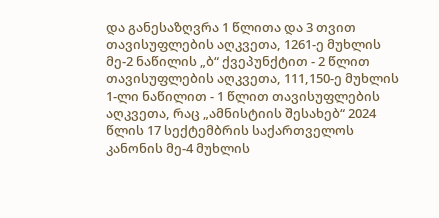და განესაზღვრა 1 წლითა და 3 თვით თავისუფლების აღკვეთა, 1261-ე მუხლის მე-2 ნაწილის „ბ“ ქვეპუნქტით - 2 წლით თავისუფლების აღკვეთა, 111,150-ე მუხლის 1-ლი ნაწილით - 1 წლით თავისუფლების აღკვეთა, რაც „ამნისტიის შესახებ“ 2024 წლის 17 სექტემბრის საქართველოს კანონის მე-4 მუხლის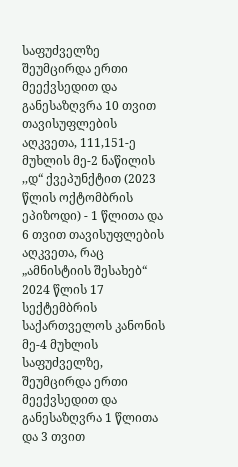საფუძველზე შეუმცირდა ერთი მეექვსედით და განესაზღვრა 10 თვით თავისუფლების აღკვეთა, 111,151-ე მუხლის მე-2 ნაწილის ,,დ“ ქვეპუნქტით (2023 წლის ოქტომბრის ეპიზოდი) - 1 წლითა და 6 თვით თავისუფლების აღკვეთა, რაც „ამნისტიის შესახებ“ 2024 წლის 17 სექტემბრის საქართველოს კანონის მე-4 მუხლის საფუძველზე, შეუმცირდა ერთი მეექვსედით და განესაზღვრა 1 წლითა და 3 თვით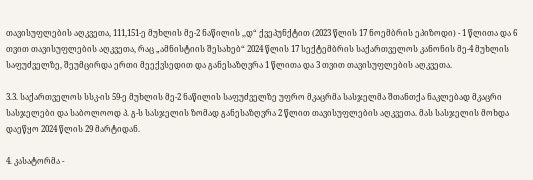თავისუფლების აღკვეთა, 111,151-ე მუხლის მე-2 ნაწილის ,,დ“ ქვეპუნქტით (2023 წლის 17 ნოემბრის ეპიზოდი) - 1 წლითა და 6 თვით თავისუფლების აღკვეთა, რაც „ამნისტიის შესახებ“ 2024 წლის 17 სექტემბრის საქართველოს კანონის მე-4 მუხლის საფუძველზე, შეუმცირდა ერთი მეექვსედით და განესაზღვრა 1 წლითა და 3 თვით თავისუფლების აღკვეთა.

3.3. საქართველოს სსკ-ის 59-ე მუხლის მე-2 ნაწილის საფუძველზე უფრო მკაცრმა სასჯელმა შთანთქა ნაკლებად მკაცრი სასჯელები და საბოლოოდ პ. გ-ს სასჯელის ზომად განესაზღვრა 2 წლით თავისუფლების აღკვეთა. მას სასჯელის მოხდა დაეწყო 2024 წლის 29 მარტიდან.

4. კასატორმა -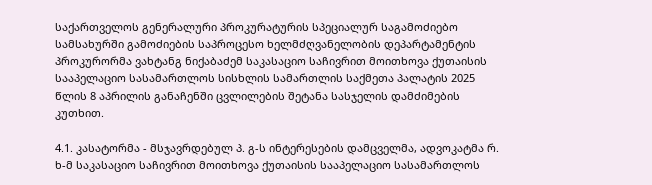საქართველოს გენერალური პროკურატურის სპეციალურ საგამოძიებო სამსახურში გამოძიების საპროცესო ხელმძღვანელობის დეპარტამენტის პროკურორმა ვახტანგ ნიქაბაძემ საკასაციო საჩივრით მოითხოვა ქუთაისის სააპელაციო სასამართლოს სისხლის სამართლის საქმეთა პალატის 2025 წლის 8 აპრილის განაჩენში ცვლილების შეტანა სასჯელის დამძიმების კუთხით.

4.1. კასატორმა - მსჯავრდებულ პ. გ-ს ინტერესების დამცველმა, ადვოკატმა რ. ხ-მ საკასაციო საჩივრით მოითხოვა ქუთაისის სააპელაციო სასამართლოს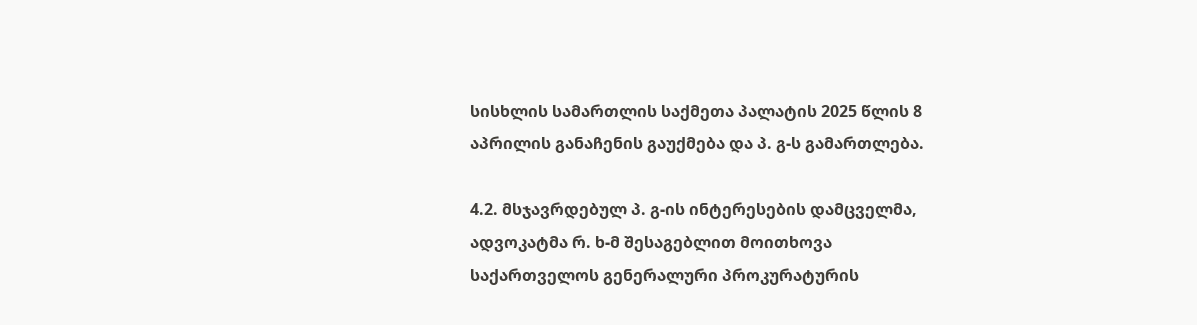სისხლის სამართლის საქმეთა პალატის 2025 წლის 8 აპრილის განაჩენის გაუქმება და პ. გ-ს გამართლება.

4.2. მსჯავრდებულ პ. გ-ის ინტერესების დამცველმა, ადვოკატმა რ. ხ-მ შესაგებლით მოითხოვა საქართველოს გენერალური პროკურატურის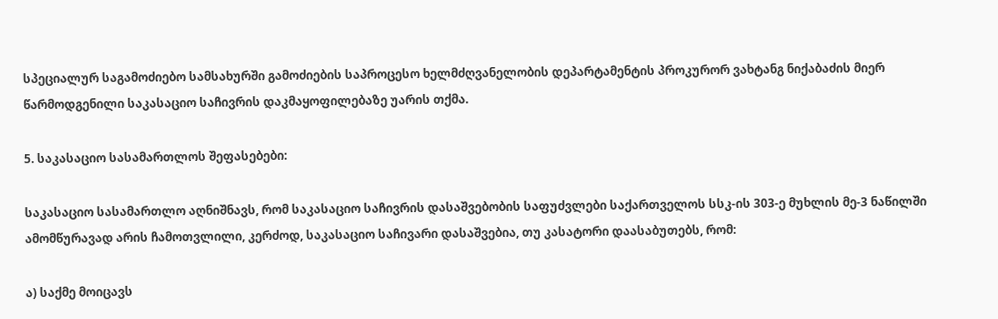სპეციალურ საგამოძიებო სამსახურში გამოძიების საპროცესო ხელმძღვანელობის დეპარტამენტის პროკურორ ვახტანგ ნიქაბაძის მიერ წარმოდგენილი საკასაციო საჩივრის დაკმაყოფილებაზე უარის თქმა.

5. საკასაციო სასამართლოს შეფასებები:

საკასაციო სასამართლო აღნიშნავს, რომ საკასაციო საჩივრის დასაშვებობის საფუძვლები საქართველოს სსკ-ის 303-ე მუხლის მე-3 ნაწილში ამომწურავად არის ჩამოთვლილი, კერძოდ, საკასაციო საჩივარი დასაშვებია, თუ კასატორი დაასაბუთებს, რომ:

ა) საქმე მოიცავს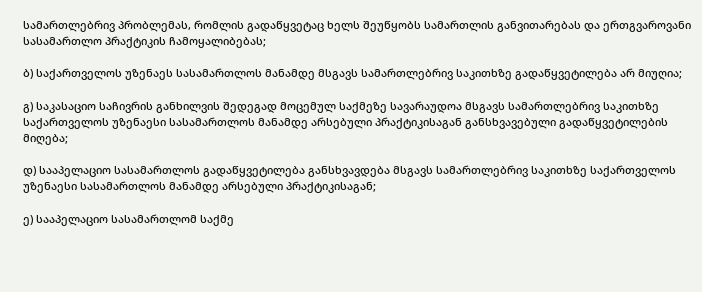სამართლებრივ პრობლემას, რომლის გადაწყვეტაც ხელს შეუწყობს სამართლის განვითარებას და ერთგვაროვანი სასამართლო პრაქტიკის ჩამოყალიბებას;

ბ) საქართველოს უზენაეს სასამართლოს მანამდე მსგავს სამართლებრივ საკითხზე გადაწყვეტილება არ მიუღია;

გ) საკასაციო საჩივრის განხილვის შედეგად მოცემულ საქმეზე სავარაუდოა მსგავს სამართლებრივ საკითხზე საქართველოს უზენაესი სასამართლოს მანამდე არსებული პრაქტიკისაგან განსხვავებული გადაწყვეტილების მიღება;

დ) სააპელაციო სასამართლოს გადაწყვეტილება განსხვავდება მსგავს სამართლებრივ საკითხზე საქართველოს უზენაესი სასამართლოს მანამდე არსებული პრაქტიკისაგან;

ე) სააპელაციო სასამართლომ საქმე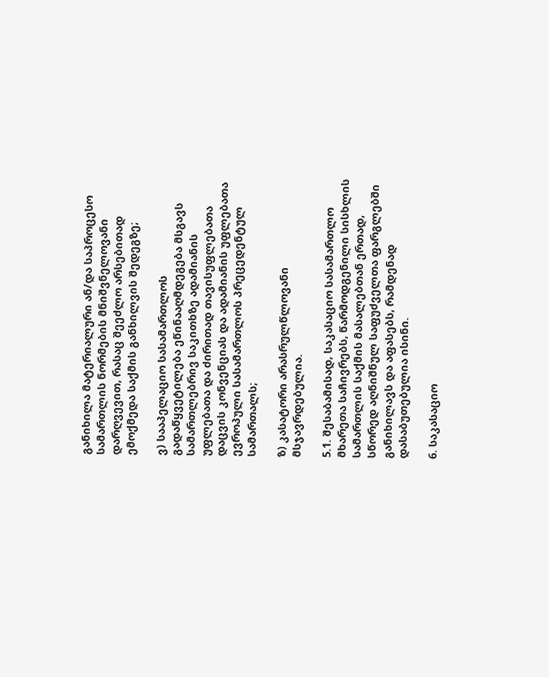განიხილა მატერიალური ან/და საპროცესო სამართლის ნორმების მნიშვნელოვანი დარღვევით, რასაც შეეძლო არსებითად ემოქმედა საქმის განხილვის შედეგზე;

ვ) სააპელაციო სასამართლოს გადაწყვეტილება ეწინააღმდეგება მსგავს სამართლებრივ საკითხზე ადამიანის უფლებათა და ძირითად თავისუფლებათა დაცვის კონვენციას და ადამიანის უფლებათა ევროპული სასამართლოს პრეცედენტულ სამართალს;

ზ) კასატორი არასრულწლოვანი მსჯავრდებულია.

5.1. შესაბამისად, საკასაციო სასამართლო მხარეთა საჩივრებს, წარმოდგენილი სისხლის სამართლის საქმის მასალებთან ერთად, სწორედ აღნიშნულ საფუძველთა ფარგლებში განიხილავს და აფასებს, რამდენად დასაბუთებულია ისინი.

6. საკასაციო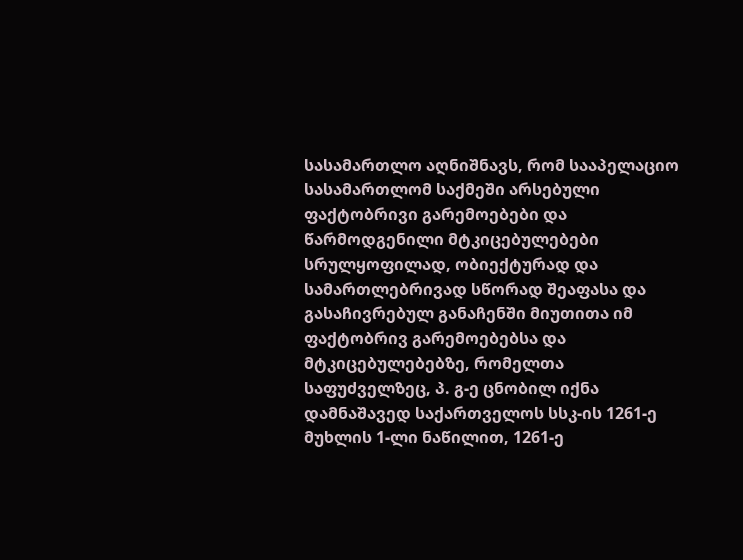სასამართლო აღნიშნავს, რომ სააპელაციო სასამართლომ საქმეში არსებული ფაქტობრივი გარემოებები და წარმოდგენილი მტკიცებულებები სრულყოფილად, ობიექტურად და სამართლებრივად სწორად შეაფასა და გასაჩივრებულ განაჩენში მიუთითა იმ ფაქტობრივ გარემოებებსა და მტკიცებულებებზე, რომელთა საფუძველზეც, პ. გ-ე ცნობილ იქნა დამნაშავედ საქართველოს სსკ-ის 1261-ე მუხლის 1-ლი ნაწილით, 1261-ე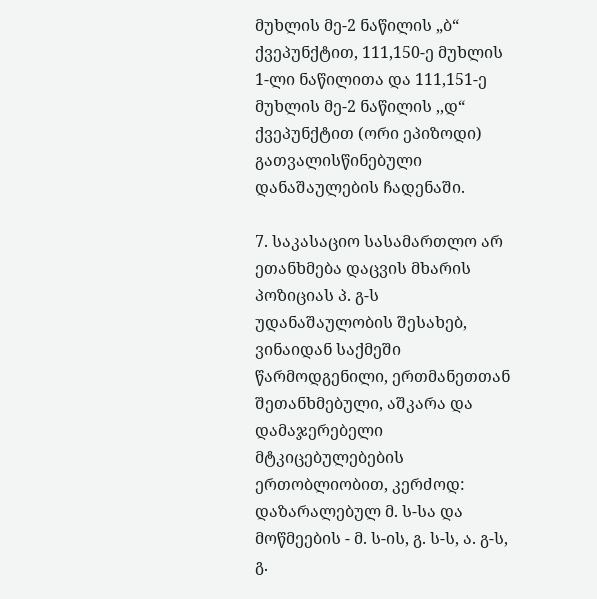მუხლის მე-2 ნაწილის „ბ“ ქვეპუნქტით, 111,150-ე მუხლის 1-ლი ნაწილითა და 111,151-ე მუხლის მე-2 ნაწილის ,,დ“ ქვეპუნქტით (ორი ეპიზოდი) გათვალისწინებული დანაშაულების ჩადენაში.

7. საკასაციო სასამართლო არ ეთანხმება დაცვის მხარის პოზიციას პ. გ-ს უდანაშაულობის შესახებ, ვინაიდან საქმეში წარმოდგენილი, ერთმანეთთან შეთანხმებული, აშკარა და დამაჯერებელი მტკიცებულებების ერთობლიობით, კერძოდ: დაზარალებულ მ. ს-სა და მოწმეების - მ. ს-ის, გ. ს-ს, ა. გ-ს, გ.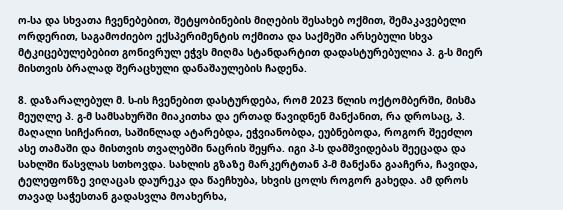ო-სა და სხვათა ჩვენებებით, შეტყობინების მიღების შესახებ ოქმით, შემაკავებელი ორდერით, საგამოძიებო ექსპერიმენტის ოქმითა და საქმეში არსებული სხვა მტკიცებულებებით გონივრულ ეჭვს მიღმა სტანდარტით დადასტურებულია პ. გ-ს მიერ მისთვის ბრალად შერაცხული დანაშაულების ჩადენა.

8. დაზარალებულ მ. ს-ის ჩვენებით დასტურდება, რომ 2023 წლის ოქტომბერში, მისმა მეუღლე პ. გ-მ სამსახურში მიაკითხა და ერთად წავიდნენ მანქანით, რა დროსაც, პ. მაღალი სიჩქარით, საშინლად ატარებდა, ეჭვიანობდა, ეუბნებოდა, როგორ შეეძლო ასე თამაში და მისთვის თვალებში ნაცრის შეყრა. იგი პ-ს დამშვიდებას შეეცადა და სახლში წასვლას სთხოვდა. სახლის გზაზე მარკერტთან პ-მ მანქანა გააჩერა, ჩავიდა, ტელეფონზე ვიღაცას დაურეკა და წაეჩხუბა, სხვის ცოლს როგორ გახედა. ამ დროს თავად საჭესთან გადასვლა მოახერხა,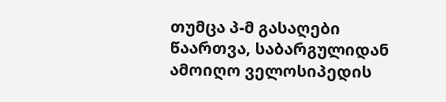თუმცა პ-მ გასაღები წაართვა, საბარგულიდან ამოიღო ველოსიპედის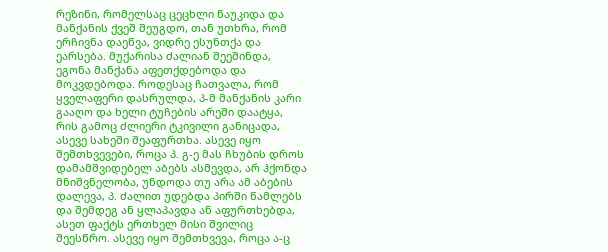რეზინი, რომელსაც ცეცხლი წაუკიდა და მანქანის ქვეშ შეუგდო, თან უთხრა, რომ ერჩივნა დაეწვა, ვიდრე ესუნთქა და ეარსება. მუქარისა ძალიან შეეშინდა, ეგონა მანქანა აფეთქდებოდა და მოკვდებოდა. როდესაც ჩათვალა, რომ ყველაფერი დასრულდა, პ-მ მანქანის კარი გააღო და ხელი ტუჩების არეში დაატყა, რის გამოც ძლიერი ტკივილი განიცადა, ასევე სახეში შეაფურთხა. ასევე იყო შემთხვევები, როცა პ. გ-ე მას ჩხუბის დროს დამამშვიდებელ აბებს ასმევდა, არ ჰქონდა მნიშვნელობა, უნდოდა თუ არა ამ აბების დალევა, პ. ძალით უდებდა პირში წამლებს და შემდეგ ან ყლაპავდა ან აფურთხებდა, ასეთ ფაქტს ერთხელ მისი შვილიც შეესწრო. ასევე იყო შემთხვევა, როცა ა-ც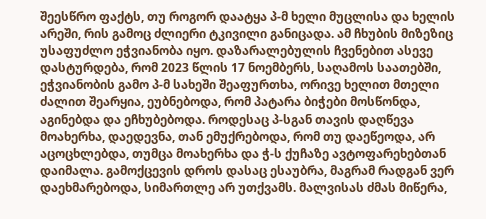შეესწრო ფაქტს, თუ როგორ დაატყა პ-მ ხელი მუცლისა და ხელის არეში, რის გამოც ძლიერი ტკივილი განიცადა. ამ ჩხუბის მიზეზიც უსაფუძლო ეჭვიანობა იყო. დაზარალებულის ჩვენებით ასევე დასტურდება, რომ 2023 წლის 17 ნოემბერს, საღამოს საათებში, ეჭვიანობის გამო პ-მ სახეში შეაფურთხა, ორივე ხელით მთელი ძალით შეარყია, ეუბნებოდა, რომ პატარა ბიჭები მოსწონდა, აგინებდა და ეჩხუბებოდა. როდესაც პ-სგან თავის დაღწევა მოახერხა, დაედევნა, თან ემუქრებოდა, რომ თუ დაეწეოდა, არ აცოცხლებდა, თუმცა მოახერხა და ჭ-ს ქუჩაზე ავტოფარეხებთან დაიმალა. გამოქცევის დროს დასაც ესაუბრა, მაგრამ რადგან ვერ დაეხმარებოდა, სიმართლე არ უთქვამს. მალვისას ძმას მიწერა,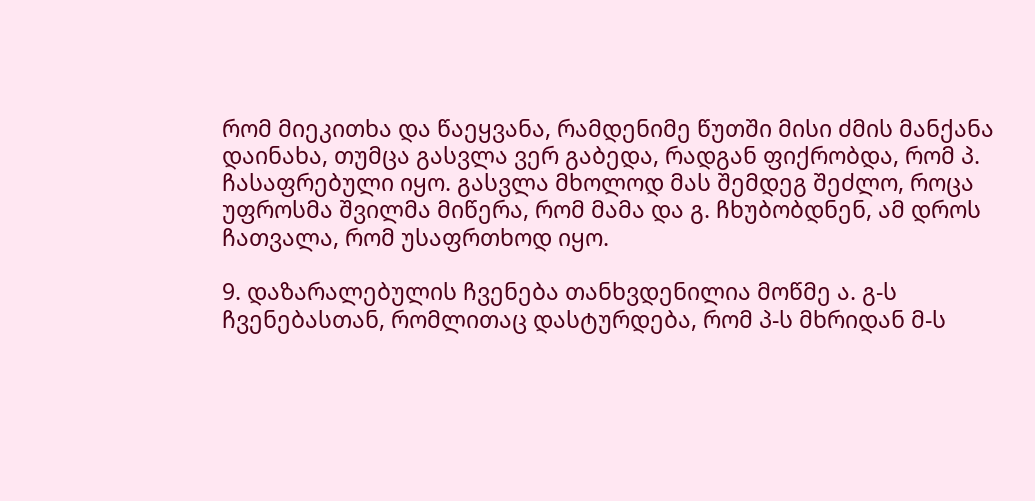რომ მიეკითხა და წაეყვანა, რამდენიმე წუთში მისი ძმის მანქანა დაინახა, თუმცა გასვლა ვერ გაბედა, რადგან ფიქრობდა, რომ პ. ჩასაფრებული იყო. გასვლა მხოლოდ მას შემდეგ შეძლო, როცა უფროსმა შვილმა მიწერა, რომ მამა და გ. ჩხუბობდნენ, ამ დროს ჩათვალა, რომ უსაფრთხოდ იყო.

9. დაზარალებულის ჩვენება თანხვდენილია მოწმე ა. გ-ს ჩვენებასთან, რომლითაც დასტურდება, რომ პ-ს მხრიდან მ-ს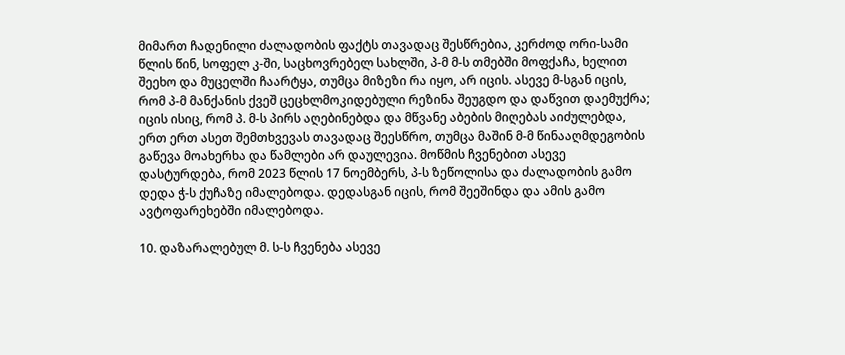მიმართ ჩადენილი ძალადობის ფაქტს თავადაც შესწრებია, კერძოდ ორი-სამი წლის წინ, სოფელ კ-ში, საცხოვრებელ სახლში, პ-მ მ-ს თმებში მოფქაჩა, ხელით შეეხო და მუცელში ჩაარტყა, თუმცა მიზეზი რა იყო, არ იცის. ასევე მ-სგან იცის, რომ პ-მ მანქანის ქვეშ ცეცხლმოკიდებული რეზინა შეუგდო და დაწვით დაემუქრა; იცის ისიც, რომ პ. მ-ს პირს აღებინებდა და მწვანე აბების მიღებას აიძულებდა, ერთ ერთ ასეთ შემთხვევას თავადაც შეესწრო, თუმცა მაშინ მ-მ წინააღმდეგობის გაწევა მოახერხა და წამლები არ დაულევია. მოწმის ჩვენებით ასევე დასტურდება, რომ 2023 წლის 17 ნოემბერს, პ-ს ზეწოლისა და ძალადობის გამო დედა ჭ-ს ქუჩაზე იმალებოდა. დედასგან იცის, რომ შეეშინდა და ამის გამო ავტოფარეხებში იმალებოდა.

10. დაზარალებულ მ. ს-ს ჩვენება ასევე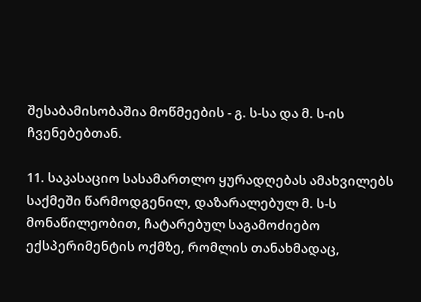შესაბამისობაშია მოწმეების - გ. ს-სა და მ. ს-ის ჩვენებებთან.

11. საკასაციო სასამართლო ყურადღებას ამახვილებს საქმეში წარმოდგენილ, დაზარალებულ მ. ს-ს მონაწილეობით, ჩატარებულ საგამოძიებო ექსპერიმენტის ოქმზე, რომლის თანახმადაც,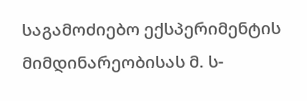საგამოძიებო ექსპერიმენტის მიმდინარეობისას მ. ს-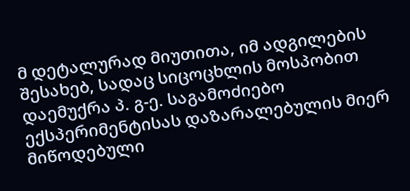მ დეტალურად მიუთითა, იმ ადგილების შესახებ, სადაც სიცოცხლის მოსპობით დაემუქრა პ. გ-ე. საგამოძიებო ექსპერიმენტისას დაზარალებულის მიერ მიწოდებული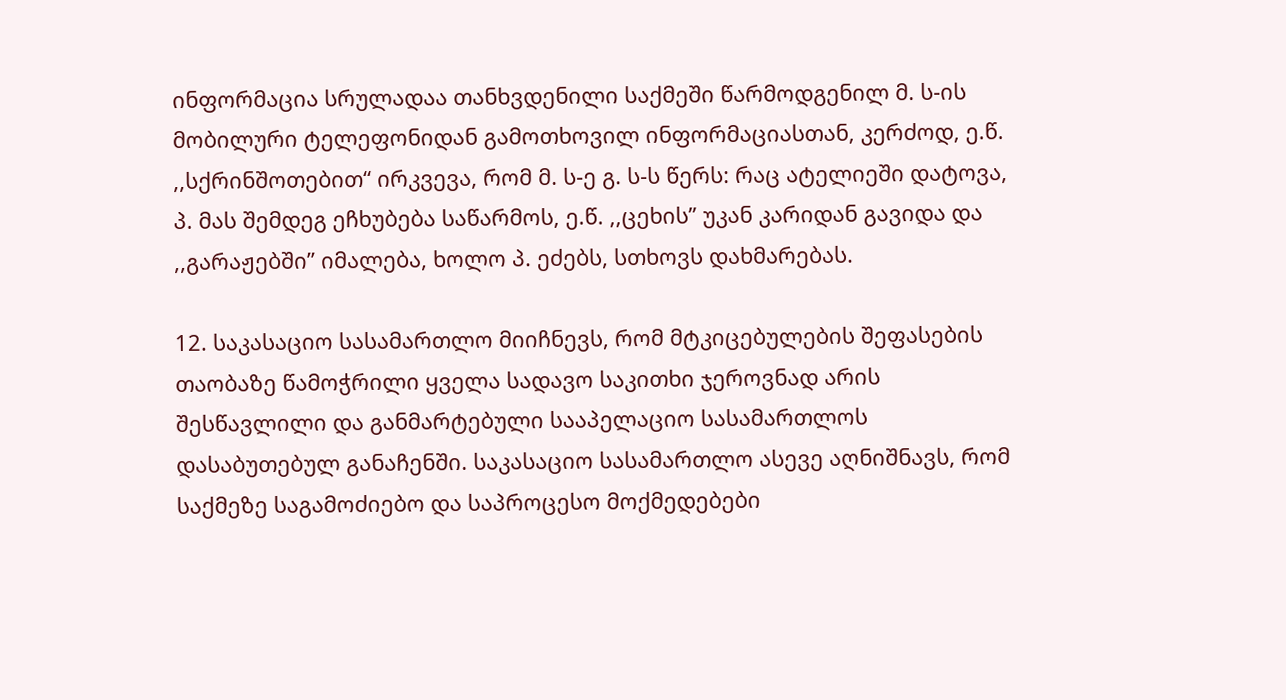ინფორმაცია სრულადაა თანხვდენილი საქმეში წარმოდგენილ მ. ს-ის მობილური ტელეფონიდან გამოთხოვილ ინფორმაციასთან, კერძოდ, ე.წ. ,,სქრინშოთებით“ ირკვევა, რომ მ. ს-ე გ. ს-ს წერს: რაც ატელიეში დატოვა, პ. მას შემდეგ ეჩხუბება საწარმოს, ე.წ. ,,ცეხის’’ უკან კარიდან გავიდა და ,,გარაჟებში’’ იმალება, ხოლო პ. ეძებს, სთხოვს დახმარებას.

12. საკასაციო სასამართლო მიიჩნევს, რომ მტკიცებულების შეფასების თაობაზე წამოჭრილი ყველა სადავო საკითხი ჯეროვნად არის შესწავლილი და განმარტებული სააპელაციო სასამართლოს დასაბუთებულ განაჩენში. საკასაციო სასამართლო ასევე აღნიშნავს, რომ საქმეზე საგამოძიებო და საპროცესო მოქმედებები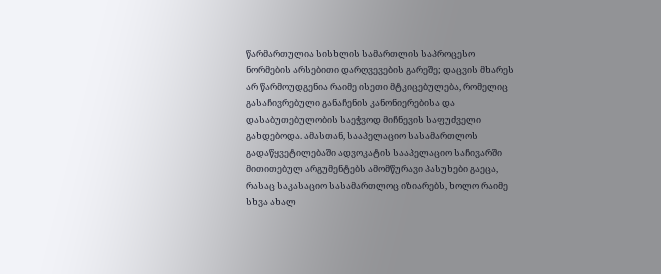წარმართულია სისხლის სამართლის საპროცესო ნორმების არსებითი დარღვევების გარეშე; დაცვის მხარეს არ წარმოუდგენია რაიმე ისეთი მტკიცებულება, რომელიც გასაჩივრებული განაჩენის კანონიერებისა და დასაბუთებულობის საეჭვოდ მიჩნევის საფუძველი გახდებოდა. ამასთან, სააპელაციო სასამართლოს გადაწყვეტილებაში ადვოკატის სააპელაციო საჩივარში მითითებულ არგუმენტებს ამომწურავი პასუხები გაეცა, რასაც საკასაციო სასამართლოც იზიარებს, ხოლო რაიმე სხვა ახალ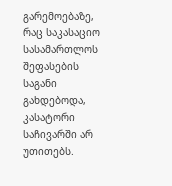გარემოებაზე, რაც საკასაციო სასამართლოს შეფასების საგანი გახდებოდა, კასატორი საჩივარში არ უთითებს.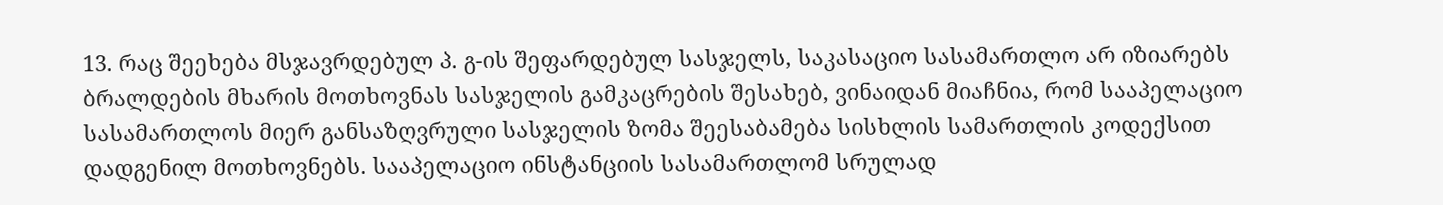13. რაც შეეხება მსჯავრდებულ პ. გ-ის შეფარდებულ სასჯელს, საკასაციო სასამართლო არ იზიარებს ბრალდების მხარის მოთხოვნას სასჯელის გამკაცრების შესახებ, ვინაიდან მიაჩნია, რომ სააპელაციო სასამართლოს მიერ განსაზღვრული სასჯელის ზომა შეესაბამება სისხლის სამართლის კოდექსით დადგენილ მოთხოვნებს. სააპელაციო ინსტანციის სასამართლომ სრულად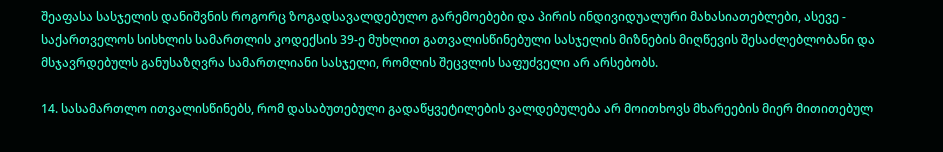შეაფასა სასჯელის დანიშვნის როგორც ზოგადსავალდებულო გარემოებები და პირის ინდივიდუალური მახასიათებლები, ასევე - საქართველოს სისხლის სამართლის კოდექსის 39-ე მუხლით გათვალისწინებული სასჯელის მიზნების მიღწევის შესაძლებლობანი და მსჯავრდებულს განუსაზღვრა სამართლიანი სასჯელი, რომლის შეცვლის საფუძველი არ არსებობს.

14. სასამართლო ითვალისწინებს, რომ დასაბუთებული გადაწყვეტილების ვალდებულება არ მოითხოვს მხარეების მიერ მითითებულ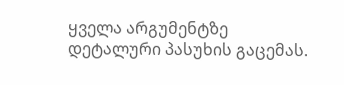ყველა არგუმენტზე დეტალური პასუხის გაცემას.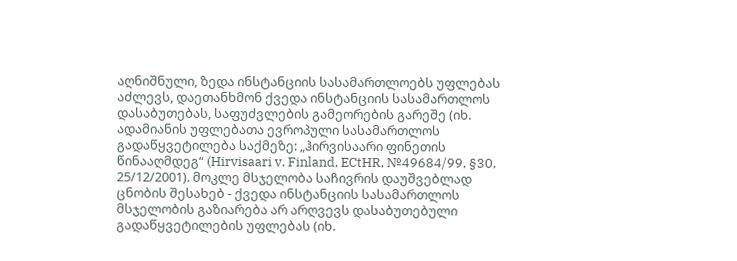აღნიშნული, ზედა ინსტანციის სასამართლოებს უფლებას აძლევს, დაეთანხმონ ქვედა ინსტანციის სასამართლოს დასაბუთებას, საფუძვლების გამეორების გარეშე (იხ. ადამიანის უფლებათა ევროპული სასამართლოს გადაწყვეტილება საქმეზე: „ჰირვისაარი ფინეთის წინააღმდეგ“ (Hirvisaari v. Finland, ECtHR, №49684/99, §30, 25/12/2001). მოკლე მსჯელობა საჩივრის დაუშვებლად ცნობის შესახებ - ქვედა ინსტანციის სასამართლოს მსჯელობის გაზიარება არ არღვევს დასაბუთებული გადაწყვეტილების უფლებას (იხ.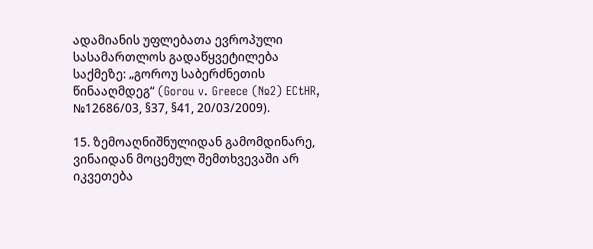ადამიანის უფლებათა ევროპული სასამართლოს გადაწყვეტილება საქმეზე: „გოროუ საბერძნეთის წინააღმდეგ“ (Gorou v. Greece (№2) ECtHR, №12686/03, §37, §41, 20/03/2009).

15. ზემოაღნიშნულიდან გამომდინარე, ვინაიდან მოცემულ შემთხვევაში არ იკვეთება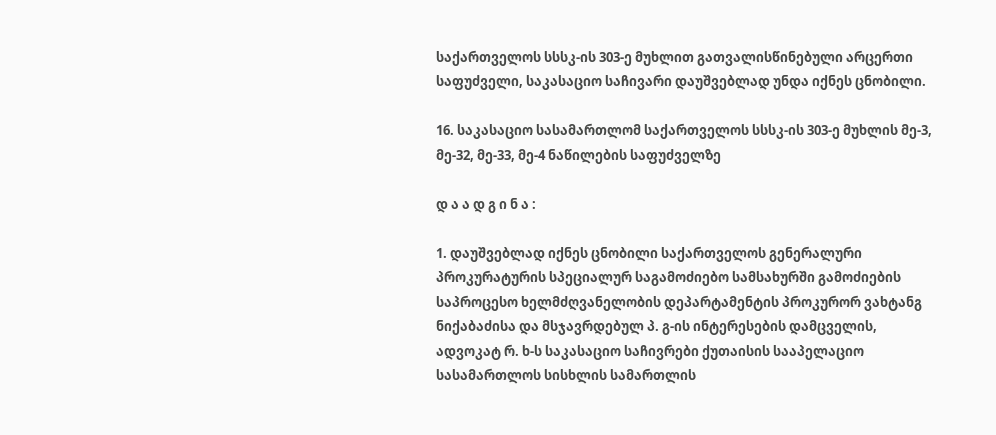საქართველოს სსსკ-ის 303-ე მუხლით გათვალისწინებული არცერთი საფუძველი, საკასაციო საჩივარი დაუშვებლად უნდა იქნეს ცნობილი.

16. საკასაციო სასამართლომ საქართველოს სსსკ-ის 303-ე მუხლის მე-3, მე-32, მე-33, მე-4 ნაწილების საფუძველზე

დ ა ა დ გ ი ნ ა :

1. დაუშვებლად იქნეს ცნობილი საქართველოს გენერალური პროკურატურის სპეციალურ საგამოძიებო სამსახურში გამოძიების საპროცესო ხელმძღვანელობის დეპარტამენტის პროკურორ ვახტანგ ნიქაბაძისა და მსჯავრდებულ პ. გ-ის ინტერესების დამცველის, ადვოკატ რ. ხ-ს საკასაციო საჩივრები ქუთაისის სააპელაციო სასამართლოს სისხლის სამართლის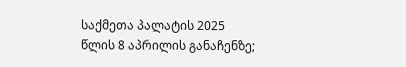საქმეთა პალატის 2025 წლის 8 აპრილის განაჩენზე;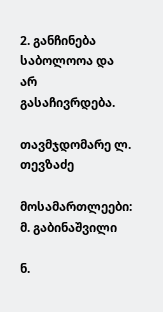2. განჩინება საბოლოოა და არ გასაჩივრდება.

თავმჯდომარე ლ. თევზაძე

მოსამართლეები: მ. გაბინაშვილი

ნ.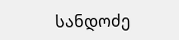სანდოძე